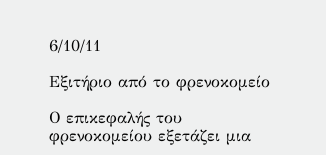6/10/11

Εξιτήριο από το φρενοκομείο

Ο επικεφαλής του φρενοκομείου εξετάζει μια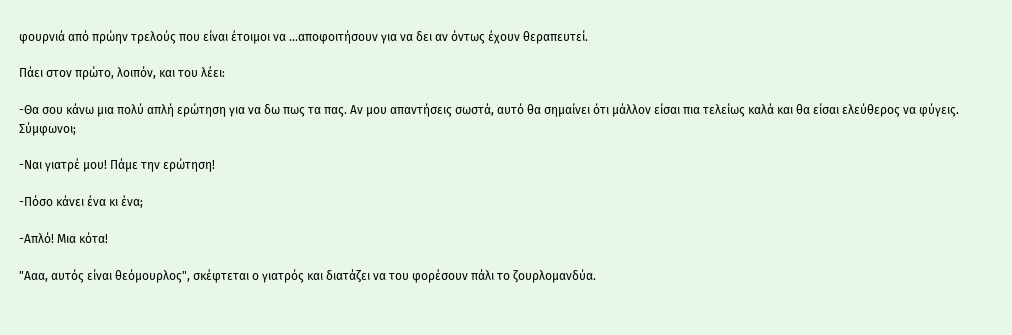φουρνιά από πρώην τρελούς που είναι έτοιμοι να ...αποφοιτήσουν για να δει αν όντως έχουν θεραπευτεί.

Πάει στον πρώτο, λοιπόν, και του λέει:

-Θα σου κάνω μια πολύ απλή ερώτηση για να δω πως τα πας. Αν μου απαντήσεις σωστά, αυτό θα σημαίνει ότι μάλλον είσαι πια τελείως καλά και θα είσαι ελεύθερος να φύγεις. Σύμφωνοι;

-Ναι γιατρέ μου! Πάμε την ερώτηση!

-Πόσο κάνει ένα κι ένα;

-Απλό! Μια κότα!

"Ααα, αυτός είναι θεόμουρλος", σκέφτεται ο γιατρός και διατάζει να του φορέσουν πάλι το ζουρλομανδύα.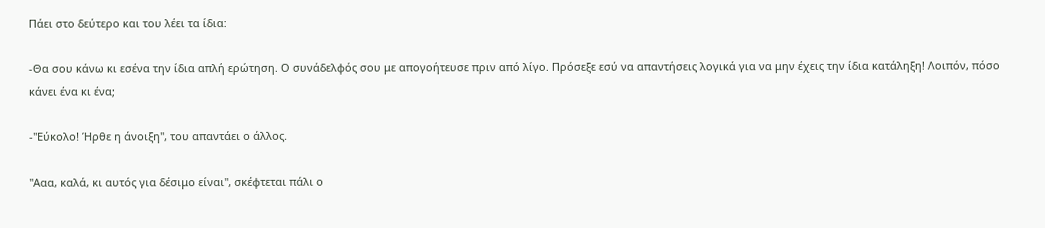Πάει στο δεύτερο και του λέει τα ίδια:

-Θα σου κάνω κι εσένα την ίδια απλή ερώτηση. Ο συνάδελφός σου με απογοήτευσε πριν από λίγο. Πρόσεξε εσύ να απαντήσεις λογικά για να μην έχεις την ίδια κατάληξη! Λοιπόν, πόσο κάνει ένα κι ένα;

-"Εύκολο! Ήρθε η άνοιξη", του απαντάει ο άλλος.

"Ααα, καλά, κι αυτός για δέσιμο είναι", σκέφτεται πάλι ο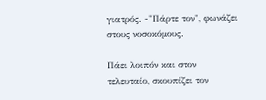γιατρός. -"Πάρτε τον", φωνάζει στους νοσοκόμους.

Πάει λοιπόν και στον τελευταίο, σκουπίζει τον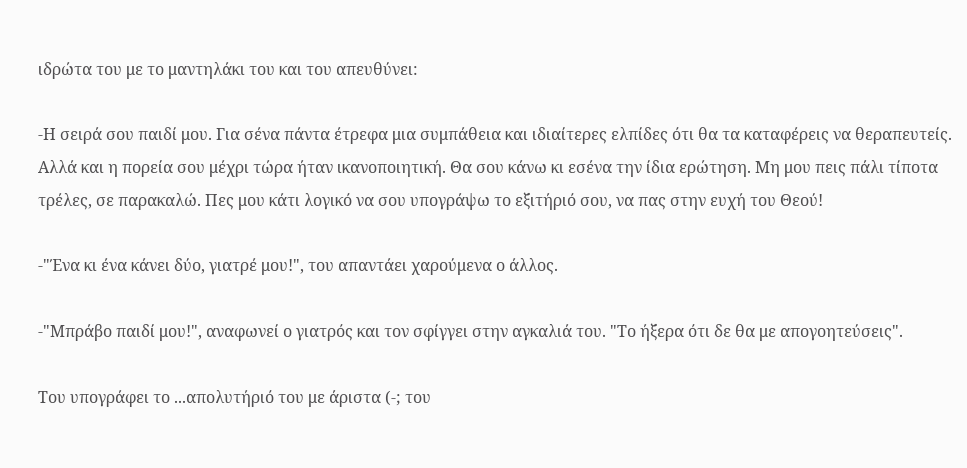ιδρώτα του με το μαντηλάκι του και του απευθύνει:

-Η σειρά σου παιδί μου. Για σένα πάντα έτρεφα μια συμπάθεια και ιδιαίτερες ελπίδες ότι θα τα καταφέρεις να θεραπευτείς. Αλλά και η πορεία σου μέχρι τώρα ήταν ικανοποιητική. Θα σου κάνω κι εσένα την ίδια ερώτηση. Μη μου πεις πάλι τίποτα τρέλες, σε παρακαλώ. Πες μου κάτι λογικό να σου υπογράψω το εξιτήριό σου, να πας στην ευχή του Θεού!

-"Ένα κι ένα κάνει δύο, γιατρέ μου!", του απαντάει χαρούμενα ο άλλος.

-"Μπράβο παιδί μου!", αναφωνεί ο γιατρός και τον σφίγγει στην αγκαλιά του. "Το ήξερα ότι δε θα με απογοητεύσεις".

Του υπογράφει το ...απολυτήριό του με άριστα (-; του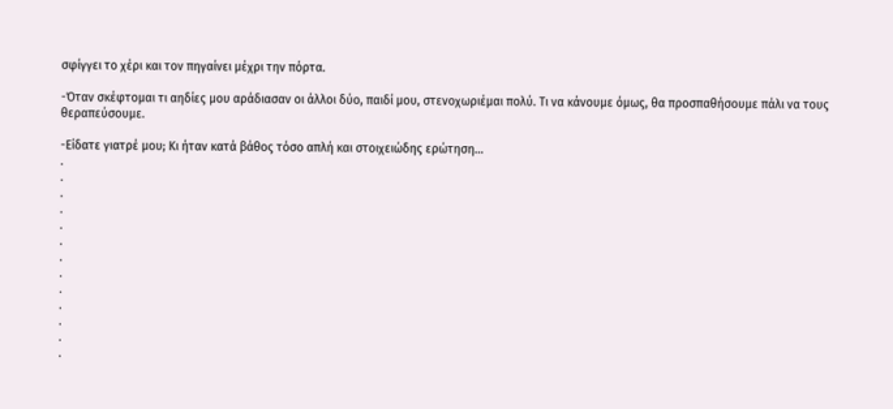σφίγγει το χέρι και τον πηγαίνει μέχρι την πόρτα.

-Όταν σκέφτομαι τι αηδίες μου αράδιασαν οι άλλοι δύο, παιδί μου, στενοχωριέμαι πολύ. Τι να κάνουμε όμως, θα προσπαθήσουμε πάλι να τους θεραπεύσουμε.

-Είδατε γιατρέ μου; Κι ήταν κατά βάθος τόσο απλή και στοιχειώδης ερώτηση...
.
.
.
.
.
.
.
.
.
.
.
.
.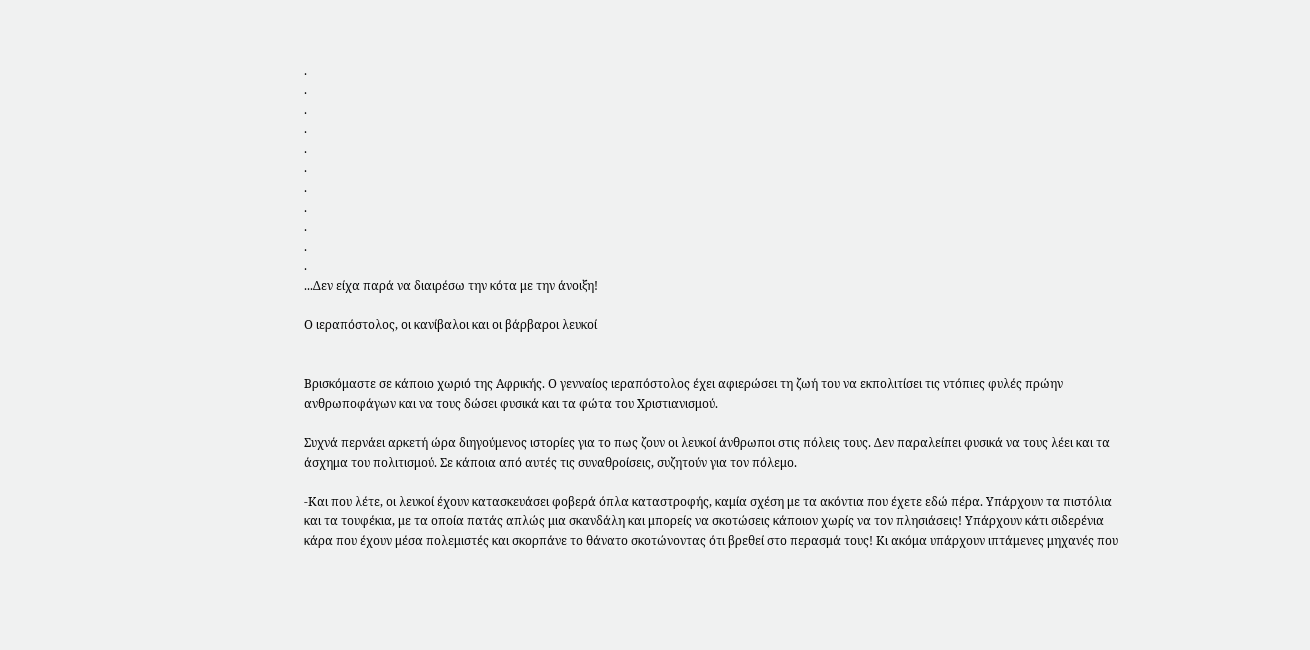.
.
.
.
.
.
.
.
.
.
.
...Δεν είχα παρά να διαιρέσω την κότα με την άνοιξη!

Ο ιεραπόστολος, οι κανίβαλοι και οι βάρβαροι λευκοί


Βρισκόμαστε σε κάποιο χωριό της Αφρικής. Ο γενναίος ιεραπόστολος έχει αφιερώσει τη ζωή του να εκπολιτίσει τις ντόπιες φυλές πρώην ανθρωποφάγων και να τους δώσει φυσικά και τα φώτα του Χριστιανισμού.

Συχνά περνάει αρκετή ώρα διηγούμενος ιστορίες για το πως ζουν οι λευκοί άνθρωποι στις πόλεις τους. Δεν παραλείπει φυσικά να τους λέει και τα άσχημα του πολιτισμού. Σε κάποια από αυτές τις συναθροίσεις, συζητούν για τον πόλεμο.

-Και που λέτε, οι λευκοί έχουν κατασκευάσει φοβερά όπλα καταστροφής, καμία σχέση με τα ακόντια που έχετε εδώ πέρα. Υπάρχουν τα πιστόλια και τα τουφέκια, με τα οποία πατάς απλώς μια σκανδάλη και μπορείς να σκοτώσεις κάποιον χωρίς να τον πλησιάσεις! Υπάρχουν κάτι σιδερένια κάρα που έχουν μέσα πολεμιστές και σκορπάνε το θάνατο σκοτώνοντας ότι βρεθεί στο περασμά τους! Κι ακόμα υπάρχουν ιπτάμενες μηχανές που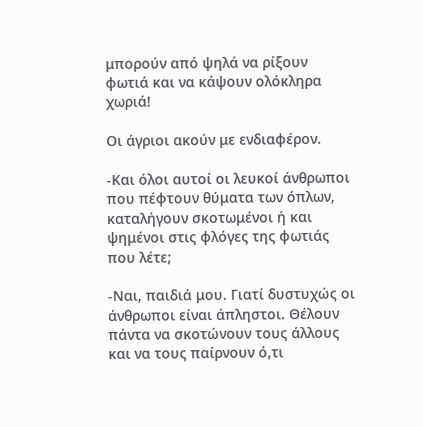μπορούν από ψηλά να ρίξουν φωτιά και να κάψουν ολόκληρα χωριά!

Οι άγριοι ακούν με ενδιαφέρον.

-Και όλοι αυτοί οι λευκοί άνθρωποι που πέφτουν θύματα των όπλων, καταλήγουν σκοτωμένοι ή και ψημένοι στις φλόγες της φωτιάς που λέτε;

-Ναι, παιδιά μου. Γιατί δυστυχώς οι άνθρωποι είναι άπληστοι. Θέλουν πάντα να σκοτώνουν τους άλλους και να τους παίρνουν ό,τι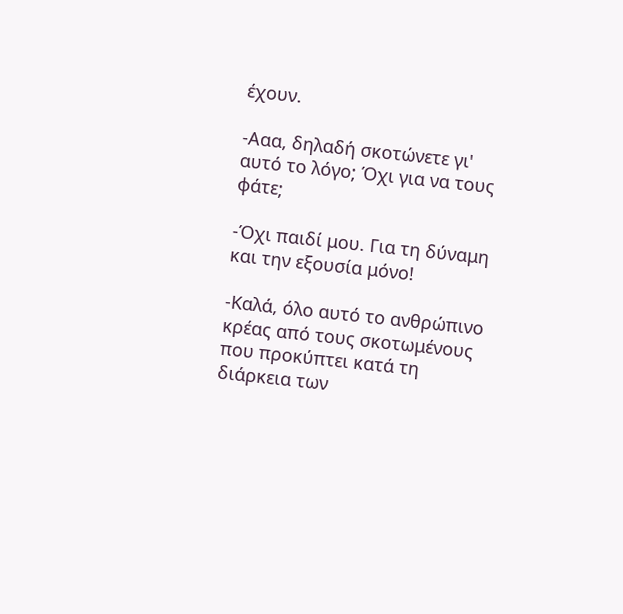έχουν.

-Ααα, δηλαδή σκοτώνετε γι' αυτό το λόγο; Όχι για να τους φάτε;

-Όχι παιδί μου. Για τη δύναμη και την εξουσία μόνο!

-Καλά, όλο αυτό το ανθρώπινο κρέας από τους σκοτωμένους που προκύπτει κατά τη διάρκεια των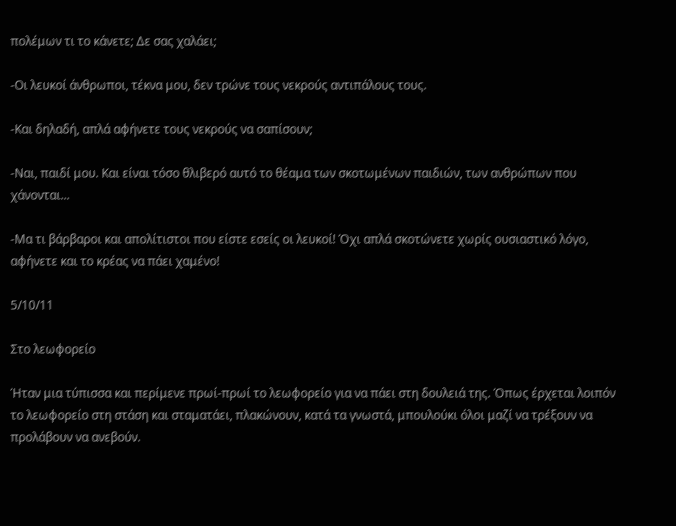πολέμων τι το κάνετε; Δε σας χαλάει;

-Οι λευκοί άνθρωποι, τέκνα μου, δεν τρώνε τους νεκρούς αντιπάλους τους.

-Και δηλαδή, απλά αφήνετε τους νεκρούς να σαπίσουν;

-Ναι, παιδί μου. Και είναι τόσο θλιβερό αυτό το θέαμα των σκοτωμένων παιδιών, των ανθρώπων που χάνονται...

-Μα τι βάρβαροι και απολίτιστοι που είστε εσείς οι λευκοί! Όχι απλά σκοτώνετε χωρίς ουσιαστικό λόγο, αφήνετε και το κρέας να πάει χαμένο!

5/10/11

Στο λεωφορείο

Ήταν μια τύπισσα και περίμενε πρωί-πρωί το λεωφορείο για να πάει στη δουλειά της. Όπως έρχεται λοιπόν το λεωφορείο στη στάση και σταματάει, πλακώνουν, κατά τα γνωστά, μπουλούκι όλοι μαζί να τρέξουν να προλάβουν να ανεβούν.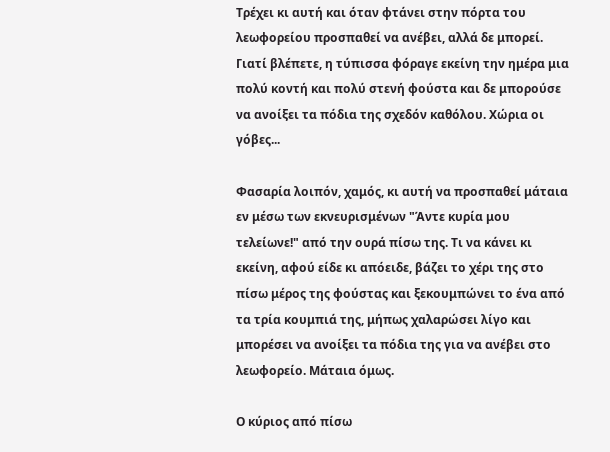Τρέχει κι αυτή και όταν φτάνει στην πόρτα του λεωφορείου προσπαθεί να ανέβει, αλλά δε μπορεί. Γιατί βλέπετε, η τύπισσα φόραγε εκείνη την ημέρα μια πολύ κοντή και πολύ στενή φούστα και δε μπορούσε να ανοίξει τα πόδια της σχεδόν καθόλου. Χώρια οι γόβες...

Φασαρία λοιπόν, χαμός, κι αυτή να προσπαθεί μάταια εν μέσω των εκνευρισμένων "Άντε κυρία μου τελείωνε!" από την ουρά πίσω της. Τι να κάνει κι εκείνη, αφού είδε κι απόειδε, βάζει το χέρι της στο πίσω μέρος της φούστας και ξεκουμπώνει το ένα από τα τρία κουμπιά της, μήπως χαλαρώσει λίγο και μπορέσει να ανοίξει τα πόδια της για να ανέβει στο λεωφορείο. Μάταια όμως.

Ο κύριος από πίσω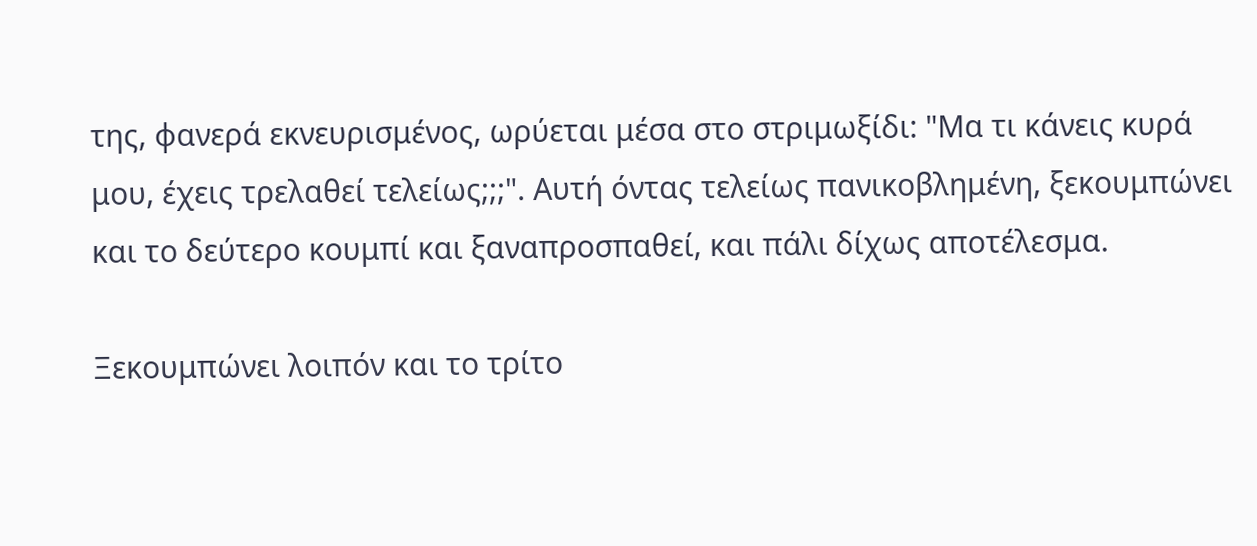της, φανερά εκνευρισμένος, ωρύεται μέσα στο στριμωξίδι: "Μα τι κάνεις κυρά μου, έχεις τρελαθεί τελείως;;;". Αυτή όντας τελείως πανικοβλημένη, ξεκουμπώνει και το δεύτερο κουμπί και ξαναπροσπαθεί, και πάλι δίχως αποτέλεσμα.

Ξεκουμπώνει λοιπόν και το τρίτο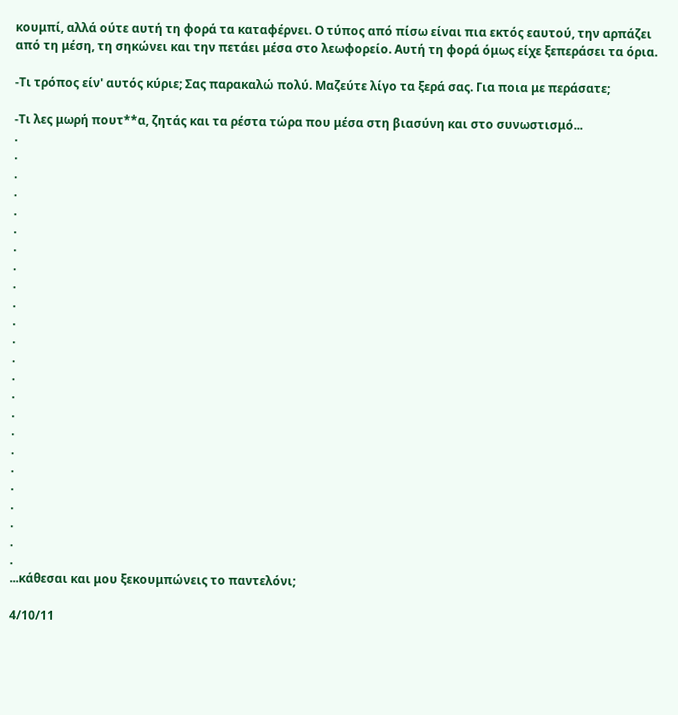κουμπί, αλλά ούτε αυτή τη φορά τα καταφέρνει. Ο τύπος από πίσω είναι πια εκτός εαυτού, την αρπάζει από τη μέση, τη σηκώνει και την πετάει μέσα στο λεωφορείο. Αυτή τη φορά όμως είχε ξεπεράσει τα όρια.

-Τι τρόπος είν' αυτός κύριε; Σας παρακαλώ πολύ. Μαζεύτε λίγο τα ξερά σας. Για ποια με περάσατε;

-Τι λες μωρή πουτ**α, ζητάς και τα ρέστα τώρα που μέσα στη βιασύνη και στο συνωστισμό...
.
.
.
.
.
.
.
.
.
.
.
.
.
.
.
.
.
.
.
.
.
.
.
.
...κάθεσαι και μου ξεκουμπώνεις το παντελόνι;

4/10/11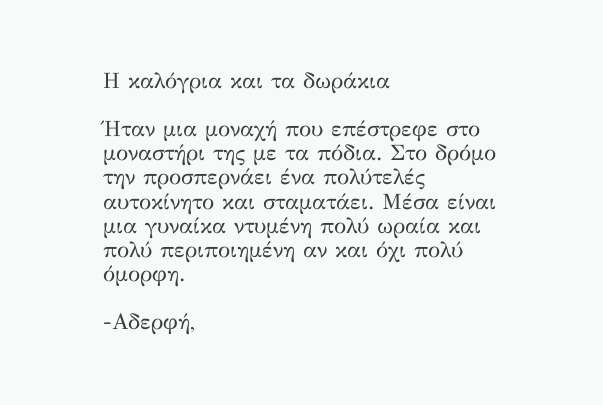Η καλόγρια και τα δωράκια

Ήταν μια μοναχή που επέστρεφε στο μοναστήρι της με τα πόδια. Στο δρόμο την προσπερνάει ένα πολύτελές αυτοκίνητο και σταματάει. Μέσα είναι μια γυναίκα ντυμένη πολύ ωραία και πολύ περιποιημένη αν και όχι πολύ όμορφη.

-Αδερφή,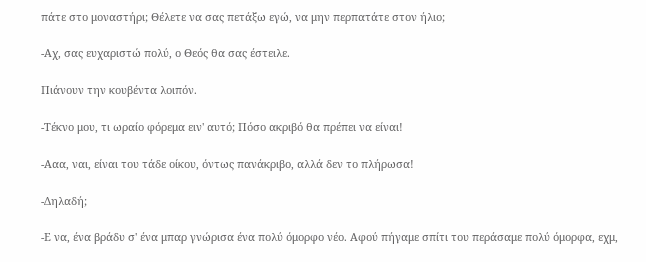πάτε στο μοναστήρι; Θέλετε να σας πετάξω εγώ, να μην περπατάτε στον ήλιο;

-Αχ, σας ευχαριστώ πολύ, ο Θεός θα σας έστειλε.

Πιάνουν την κουβέντα λοιπόν.

-Τέκνο μου, τι ωραίο φόρεμα ειν' αυτό; Πόσο ακριβό θα πρέπει να είναι!

-Ααα, ναι, είναι του τάδε οίκου, όντως πανάκριβο, αλλά δεν το πλήρωσα!

-Δηλαδή;

-Ε να, ένα βράδυ σ' ένα μπαρ γνώρισα ένα πολύ όμορφο νέο. Αφού πήγαμε σπίτι του περάσαμε πολύ όμορφα, εχμ,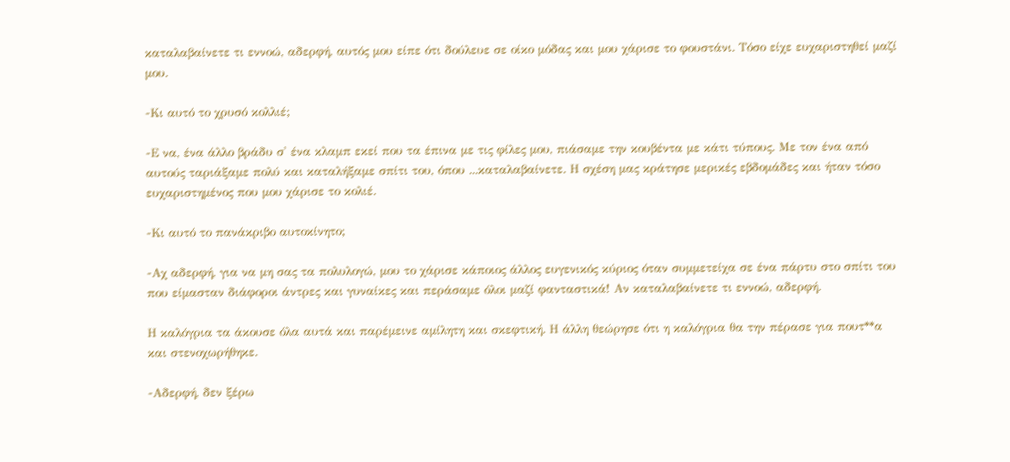καταλαβαίνετε τι εννοώ, αδερφή, αυτός μου είπε ότι δούλευε σε οίκο μόδας και μου χάρισε το φουστάνι. Τόσο είχε ευχαριστηθεί μαζί μου.

-Κι αυτό το χρυσό κολλιέ;

-Ε να, ένα άλλο βράδυ σ' ένα κλαμπ εκεί που τα έπινα με τις φίλες μου, πιάσαμε την κουβέντα με κάτι τύπους. Με τον ένα από αυτούς ταριάξαμε πολύ και καταλήξαμε σπίτι του, όπου ...καταλαβαίνετε. Η σχέση μας κράτησε μερικές εβδομάδες και ήταν τόσο ευχαριστημένος που μου χάρισε το κολιέ.

-Κι αυτό το πανάκριβο αυτοκίνητο;

-Αχ αδερφή, για να μη σας τα πολυλογώ, μου το χάρισε κάποιος άλλος ευγενικός κύριος όταν συμμετείχα σε ένα πάρτυ στο σπίτι του που είμασταν διάφοροι άντρες και γυναίκες και περάσαμε όλοι μαζί φανταστικά! Αν καταλαβαίνετε τι εννοώ, αδερφή.

Η καλόγρια τα άκουσε όλα αυτά και παρέμεινε αμίλητη και σκεφτική. Η άλλη θεώρησε ότι η καλόγρια θα την πέρασε για πουτ**α και στενοχωρήθηκε.

-Αδερφή, δεν ξέρω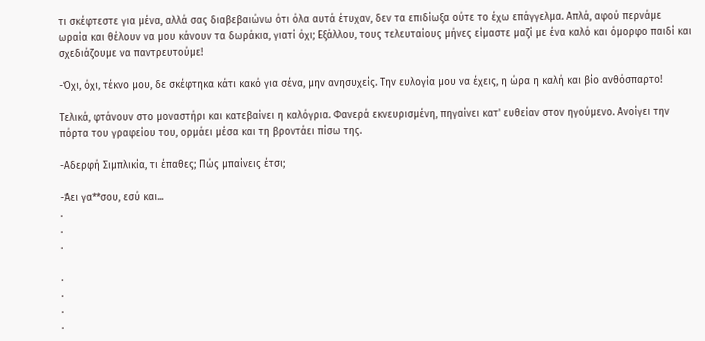τι σκέφτεστε για μένα, αλλά σας διαβεβαιώνω ότι όλα αυτά έτυχαν, δεν τα επιδίωξα ούτε το έχω επάγγελμα. Απλά, αφού περνάμε ωραία και θέλουν να μου κάνουν τα δωράκια, γιατί όχι; Εξάλλου, τους τελευταίους μήνες είμαστε μαζί με ένα καλό και όμορφο παιδί και σχεδιάζουμε να παντρευτούμε!

-Όχι, όχι, τέκνο μου, δε σκέφτηκα κάτι κακό για σένα, μην ανησυχείς. Την ευλογία μου να έχεις, η ώρα η καλή και βίο ανθόσπαρτο!

Τελικά, φτάνουν στο μοναστήρι και κατεβαίνει η καλόγρια. Φανερά εκνευρισμένη, πηγαίνει κατ' ευθείαν στον ηγούμενο. Ανοίγει την πόρτα του γραφείου του, ορμάει μέσα και τη βροντάει πίσω της.

-Αδερφή Σιμπλικία, τι έπαθες; Πώς μπαίνεις έτσι;

-Άει γα**σου, εσύ και...
.
.
.

.
.
.
.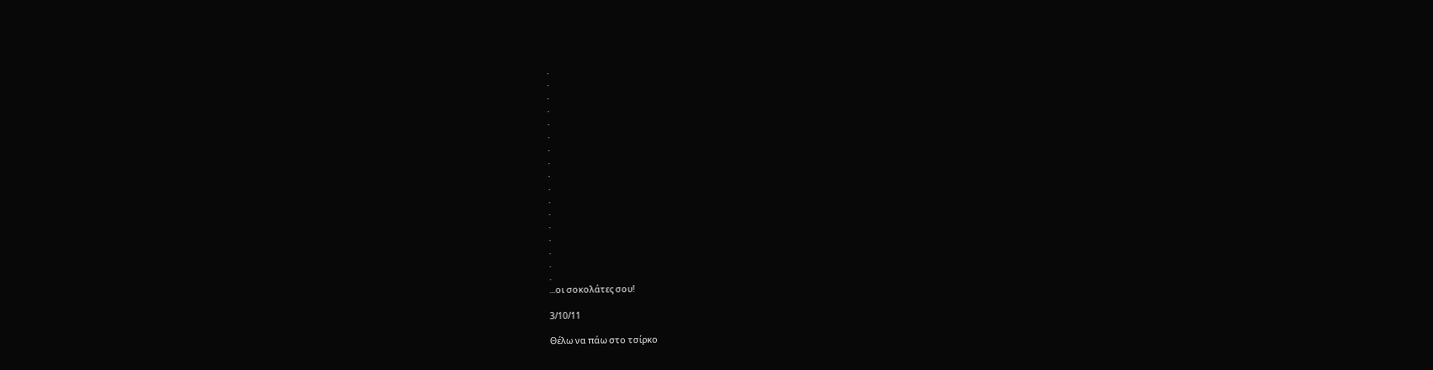.
.
.
.
.
.
.
.
.
.
.
.
.
.
.
.
.
...οι σοκολάτες σου!

3/10/11

Θέλω να πάω στο τσίρκο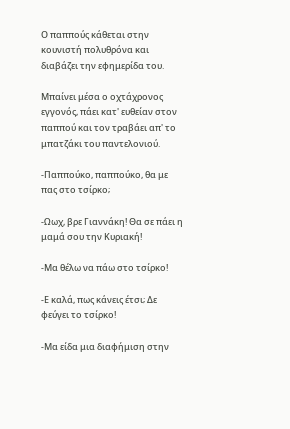Ο παππούς κάθεται στην κουνιστή πολυθρόνα και διαβάζει την εφημερίδα του.

Μπαίνει μέσα ο οχτάχρονος εγγονός, πάει κατ' ευθείαν στον παππού και τον τραβάει απ' το μπατζάκι του παντελονιού.

-Παππούκο, παππούκο, θα με πας στο τσίρκο;

-Ωωχ, βρε Γιαννάκη! Θα σε πάει η μαμά σου την Κυριακή!

-Μα θέλω να πάω στο τσίρκο!

-Ε καλά, πως κάνεις έτσι; Δε φεύγει το τσίρκο!

-Μα είδα μια διαφήμιση στην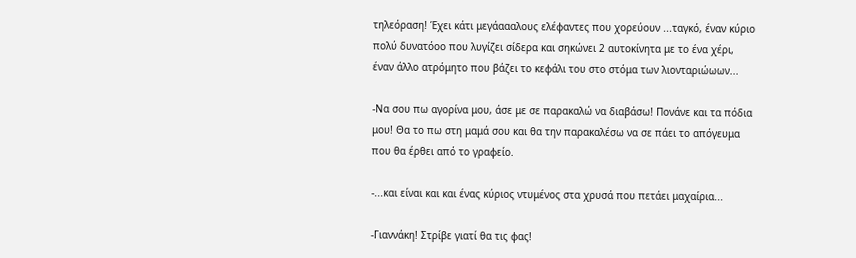τηλεόραση! Έχει κάτι μεγάαααλους ελέφαντες που χορεύουν ...ταγκό, έναν κύριο πολύ δυνατόοο που λυγίζει σίδερα και σηκώνει 2 αυτοκίνητα με το ένα χέρι, έναν άλλο ατρόμητο που βάζει το κεφάλι του στο στόμα των λιονταριώωων...

-Να σου πω αγορίνα μου, άσε με σε παρακαλώ να διαβάσω! Πονάνε και τα πόδια μου! Θα το πω στη μαμά σου και θα την παρακαλέσω να σε πάει το απόγευμα που θα έρθει από το γραφείο.

-...και είναι και και ένας κύριος ντυμένος στα χρυσά που πετάει μαχαίρια...

-Γιαννάκη! Στρίβε γιατί θα τις φας!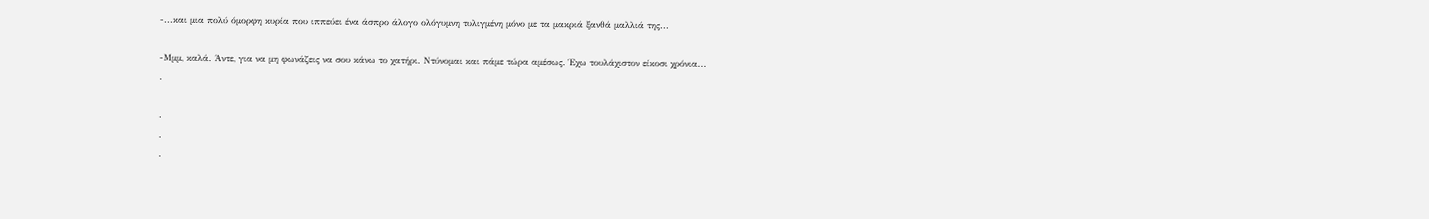-...και μια πολύ όμορφη κυρία που ιππεύει ένα άσπρο άλογο ολόγυμνη τυλιγμένη μόνο με τα μακριά ξανθά μαλλιά της...

-Μμμ, καλά. Άντε, για να μη φωνάζεις να σου κάνω το χατήρι. Ντύνομαι και πάμε τώρα αμέσως. Έχω τουλάχιστον είκοσι χρόνια...
.

.
.
.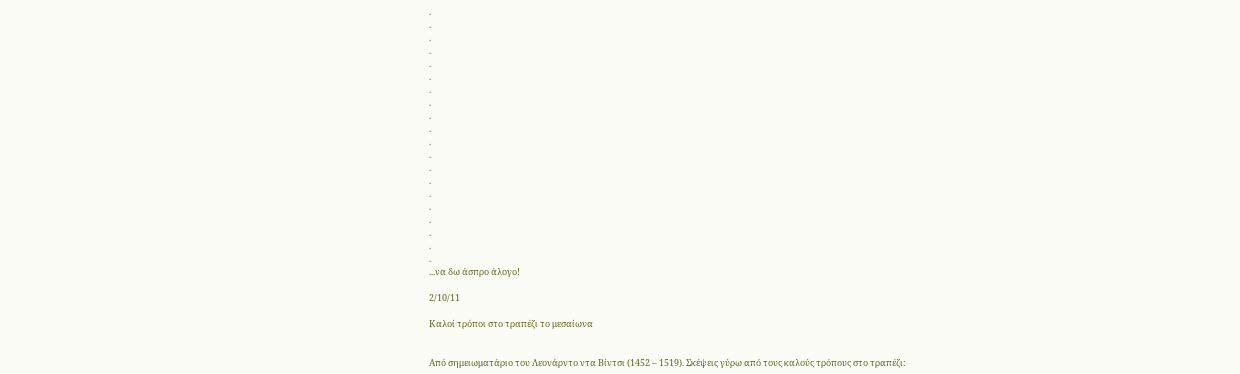.
.
.
.
.
.
.
.
.
.
.
.
.
.
.
.
.
.
.
.
...να δω άσπρο άλογο!

2/10/11

Καλοί τρόποι στο τραπέζι το μεσαίωνα


Από σημειωματάριο του Λεονάρντο ντα Βίντσι (1452 – 1519). Σκέψεις γύρω από τους καλούς τρόπους στο τραπέζι: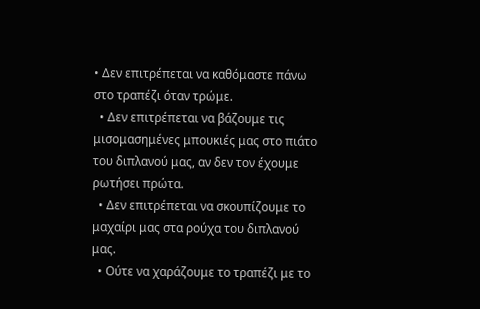• Δεν επιτρέπεται να καθόμαστε πάνω στο τραπέζι όταν τρώμε.
  • Δεν επιτρέπεται να βάζουμε τις μισομασημένες μπουκιές μας στο πιάτο του διπλανού μας, αν δεν τον έχουμε ρωτήσει πρώτα.
  • Δεν επιτρέπεται να σκουπίζουμε το μαχαίρι μας στα ρούχα του διπλανού μας.
  • Ούτε να χαράζουμε το τραπέζι με το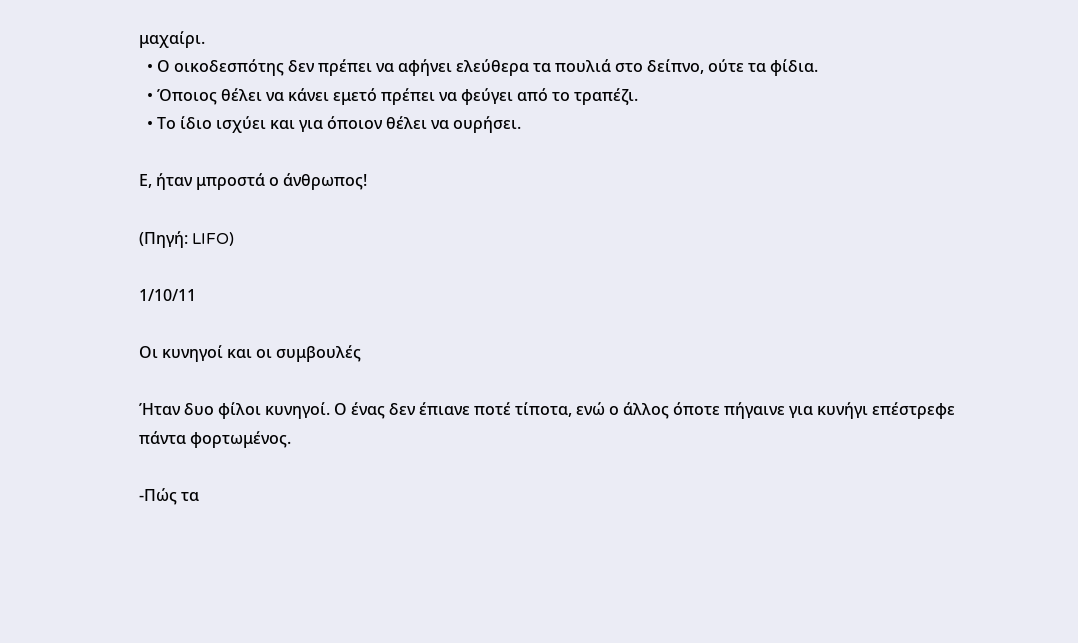μαχαίρι.
  • Ο οικοδεσπότης δεν πρέπει να αφήνει ελεύθερα τα πουλιά στο δείπνο, ούτε τα φίδια.
  • Όποιος θέλει να κάνει εμετό πρέπει να φεύγει από το τραπέζι.
  • Το ίδιο ισχύει και για όποιον θέλει να ουρήσει.

Ε, ήταν μπροστά ο άνθρωπος!

(Πηγή: LIFO)

1/10/11

Οι κυνηγοί και οι συμβουλές

Ήταν δυο φίλοι κυνηγοί. Ο ένας δεν έπιανε ποτέ τίποτα, ενώ ο άλλος όποτε πήγαινε για κυνήγι επέστρεφε πάντα φορτωμένος.

-Πώς τα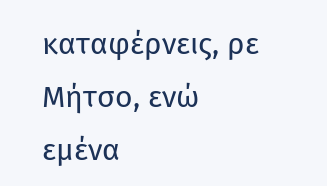καταφέρνεις, ρε Μήτσο, ενώ εμένα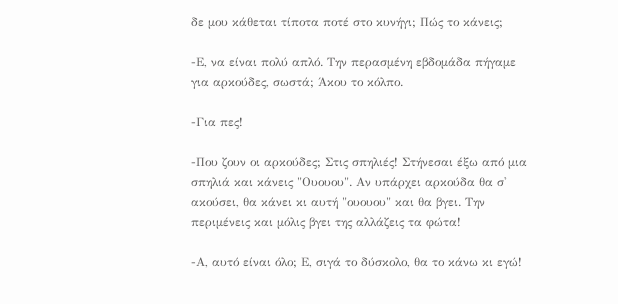δε μου κάθεται τίποτα ποτέ στο κυνήγι; Πώς το κάνεις;

-Ε, να είναι πολύ απλό. Την περασμένη εβδομάδα πήγαμε για αρκούδες, σωστά; Άκου το κόλπο.

-Για πες!

-Που ζουν οι αρκούδες; Στις σπηλιές! Στήνεσαι έξω από μια σπηλιά και κάνεις "Ουουου". Αν υπάρχει αρκούδα θα σ' ακούσει, θα κάνει κι αυτή "ουουου" και θα βγει. Την περιμένεις και μόλις βγει της αλλάζεις τα φώτα!

-Α, αυτό είναι όλο; Ε, σιγά το δύσκολο, θα το κάνω κι εγώ!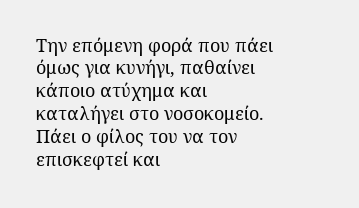Την επόμενη φορά που πάει όμως για κυνήγι, παθαίνει κάποιο ατύχημα και καταλήγει στο νοσοκομείο. Πάει ο φίλος του να τον επισκεφτεί και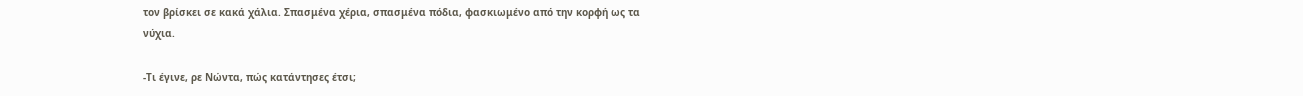τον βρίσκει σε κακά χάλια. Σπασμένα χέρια, σπασμένα πόδια, φασκιωμένο από την κορφή ως τα νύχια.

-Τι έγινε, ρε Νώντα, πώς κατάντησες έτσι;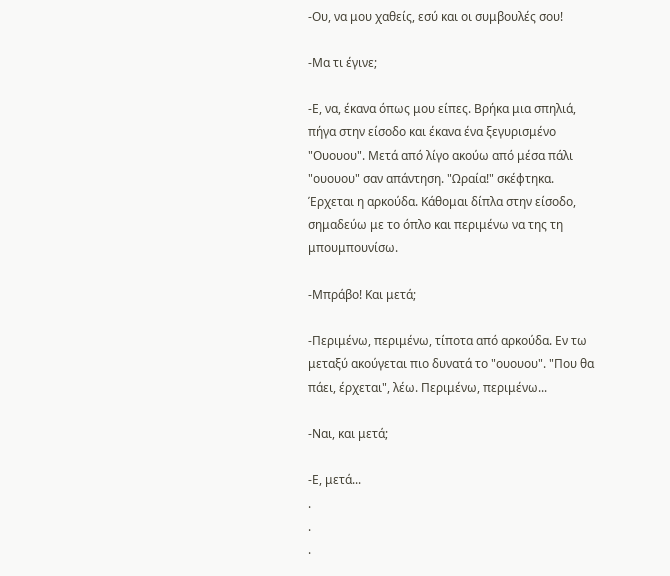-Ου, να μου χαθείς, εσύ και οι συμβουλές σου!

-Μα τι έγινε;

-Ε, να, έκανα όπως μου είπες. Βρήκα μια σπηλιά, πήγα στην είσοδο και έκανα ένα ξεγυρισμένο "Ουουου". Μετά από λίγο ακούω από μέσα πάλι "ουουου" σαν απάντηση. "Ωραία!" σκέφτηκα. Έρχεται η αρκούδα. Κάθομαι δίπλα στην είσοδο, σημαδεύω με το όπλο και περιμένω να της τη μπουμπουνίσω.

-Μπράβο! Και μετά;

-Περιμένω, περιμένω, τίποτα από αρκούδα. Εν τω μεταξύ ακούγεται πιο δυνατά το "ουουου". "Που θα πάει, έρχεται", λέω. Περιμένω, περιμένω...

-Ναι, και μετά;

-Ε, μετά...
.
.
.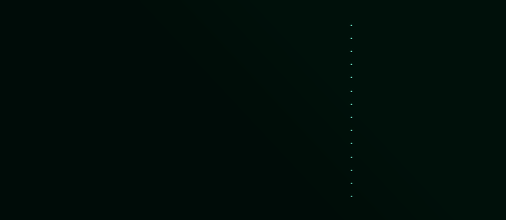.
.
.
.
.
.
.
.
.
.
.
.
.
.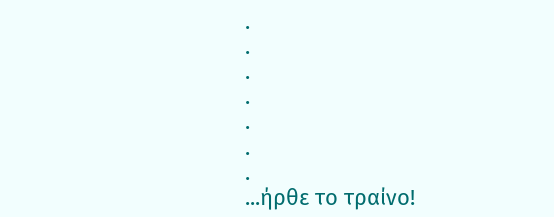.
.
.
.
.
.
.
...ήρθε το τραίνο!